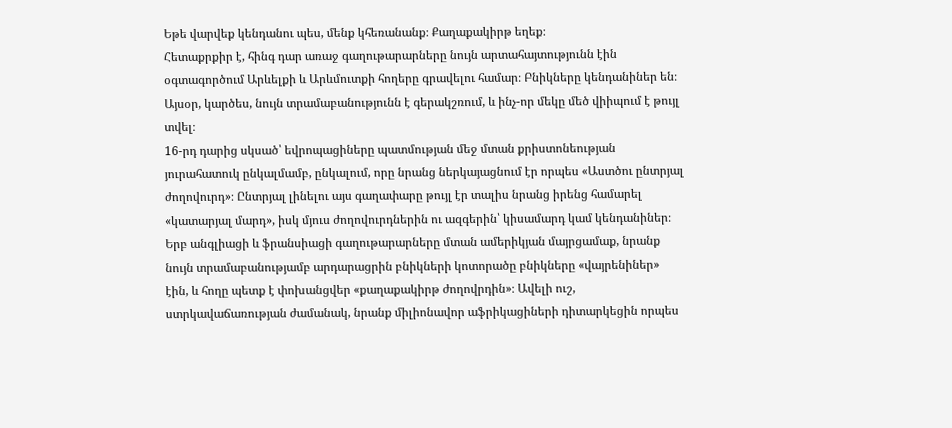Եթե վարվեք կենդանու պես, մենք կհեռանանք։ Քաղաքակիրթ եղեք։
Հետաքրքիր է, հինգ դար առաջ գաղութարարները նույն արտահայտությունն էին օգտագործում Արևելքի և Արևմուտքի հողերը գրավելու համար։ Բնիկները կենդանիներ են։ Այսօր, կարծես, նույն տրամաբանությունն է գերակշռում, և ինչ-որ մեկը մեծ վիիպում է թույլ տվել։
16-րդ դարից սկսած՝ եվրոպացիները պատմության մեջ մտան քրիստոնեության յուրահատուկ ընկալմամբ, ընկալում, որը նրանց ներկայացնում էր որպես «Աստծու ընտրյալ ժողովուրդ»։ Ընտրյալ լինելու այս գաղափարը թույլ էր տալիս նրանց իրենց համարել «կատարյալ մարդ», իսկ մյուս ժողովուրդներին ու ազգերին՝ կիսամարդ կամ կենդանիներ։
Երբ անգլիացի և ֆրանսիացի գաղութարարները մտան ամերիկյան մայրցամաք, նրանք նույն տրամաբանությամբ արդարացրին բնիկների կոտորածը բնիկները «վայրենիներ» էին, և հողը պետք է փոխանցվեր «քաղաքակիրթ ժողովրդին»։ Ավելի ուշ, ստրկավաճառության ժամանակ, նրանք միլիոնավոր աֆրիկացիների դիտարկեցին որպես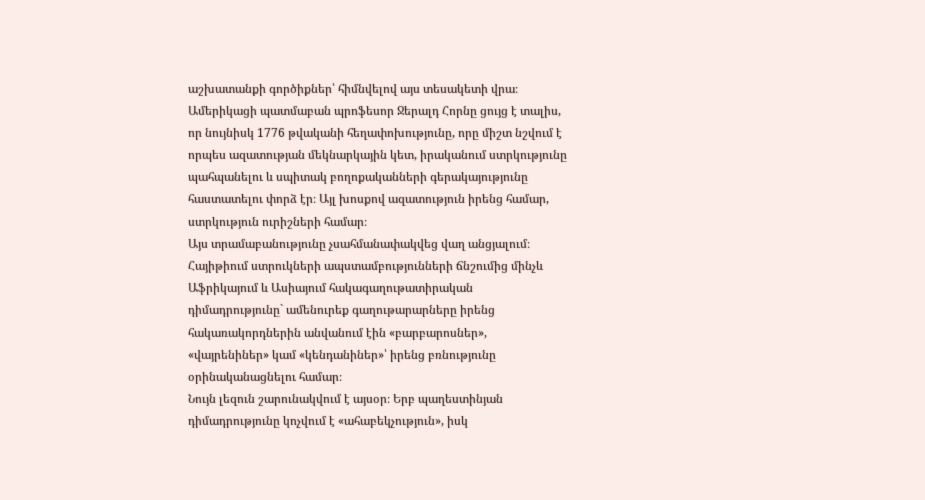աշխատանքի գործիքներ՝ հիմնվելով այս տեսակետի վրա։
Ամերիկացի պատմաբան պրոֆեսոր Ջերալդ Հորնը ցույց է տալիս, որ նույնիսկ 1776 թվականի հեղափոխությունը, որը միշտ նշվում է որպես ազատության մեկնարկային կետ, իրականում ստրկությունը պահպանելու և սպիտակ բողոքականների գերակայությունը հաստատելու փորձ էր։ Այլ խոսքով ազատություն իրենց համար, ստրկություն ուրիշների համար։
Այս տրամաբանությունը չսահմանափակվեց վաղ անցյալում։ Հայիթիում ստրուկների ապստամբությունների ճնշումից մինչև Աֆրիկայում և Ասիայում հակագաղութատիրական դիմադրությունը` ամենուրեք գաղութարարները իրենց հակառակորդներին անվանում էին «բարբարոսներ», «վայրենիներ» կամ «կենդանիներ»՝ իրենց բռնությունը օրինականացնելու համար։
Նույն լեզուն շարունակվում է այսօր։ Երբ պաղեստինյան դիմադրությունը կոչվում է «ահաբեկչություն», իսկ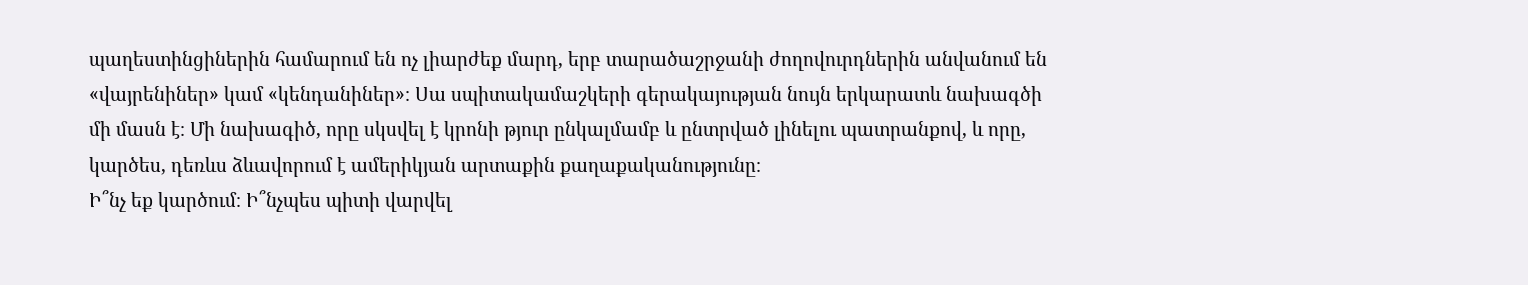պաղեստինցիներին համարում են ոչ լիարժեք մարդ, երբ տարածաշրջանի ժողովուրդներին անվանում են «վայրենիներ» կամ «կենդանիներ»։ Սա սպիտակամաշկերի գերակայության նույն երկարատև նախագծի մի մասն է։ Մի նախագիծ, որը սկսվել է կրոնի թյուր ընկալմամբ և ընտրված լինելու պատրանքով, և որը, կարծես, դեռևս ձևավորում է ամերիկյան արտաքին քաղաքականությունը։
Ի՞նչ եք կարծում։ Ի՞նչպես պիտի վարվել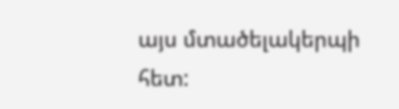այս մտածելակերպի հետ: